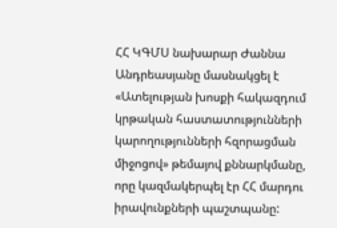ՀՀ ԿԳՄՍ նախարար Ժաննա Անդրեասյանը մասնակցել է «Ատելության խոսքի հակազդում կրթական հաստատությունների կարողությունների հզորացման միջոցով» թեմայով քննարկմանը, որը կազմակերպել էր ՀՀ մարդու իրավունքների պաշտպանը: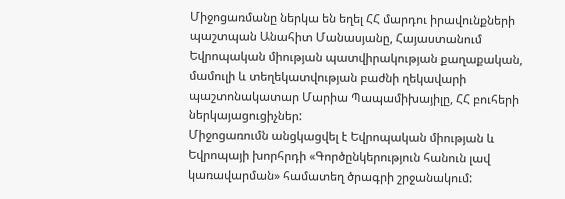Միջոցառմանը ներկա են եղել ՀՀ մարդու իրավունքների պաշտպան Անահիտ Մանասյանը, Հայաստանում Եվրոպական միության պատվիրակության քաղաքական, մամուլի և տեղեկատվության բաժնի ղեկավարի պաշտոնակատար Մարիա Պապամիխայիլը, ՀՀ բուհերի ներկայացուցիչներ:
Միջոցառումն անցկացվել է Եվրոպական միության և Եվրոպայի խորհրդի «Գործընկերություն հանուն լավ կառավարման» համատեղ ծրագրի շրջանակում: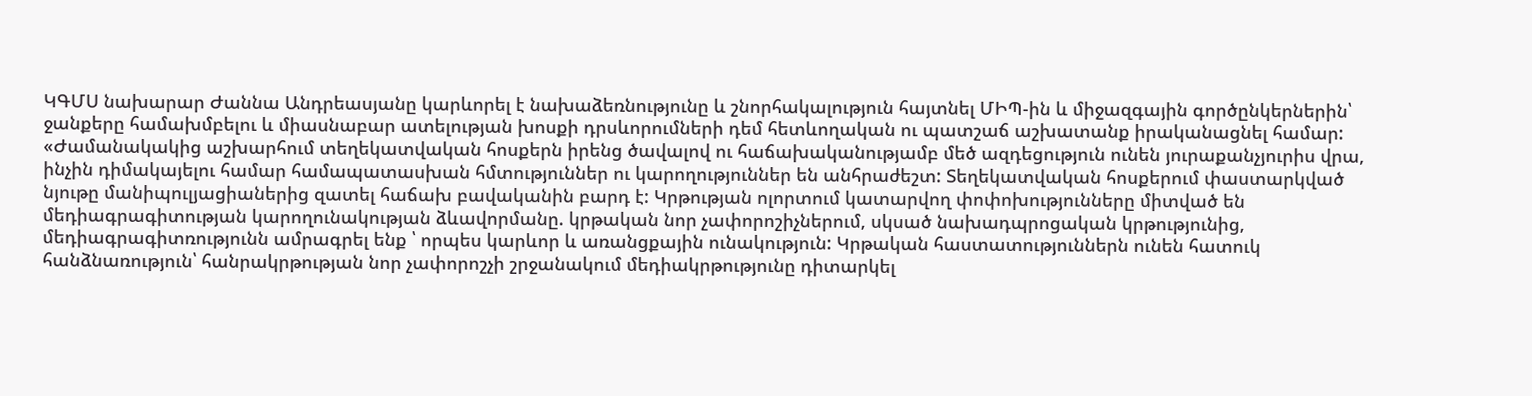ԿԳՄՍ նախարար Ժաննա Անդրեասյանը կարևորել է նախաձեռնությունը և շնորհակալություն հայտնել ՄԻՊ-ին և միջազգային գործընկերներին՝ ջանքերը համախմբելու և միասնաբար ատելության խոսքի դրսևորումների դեմ հետևողական ու պատշաճ աշխատանք իրականացնել համար:
«Ժամանակակից աշխարհում տեղեկատվական հոսքերն իրենց ծավալով ու հաճախականությամբ մեծ ազդեցություն ունեն յուրաքանչյուրիս վրա, ինչին դիմակայելու համար համապատասխան հմտություններ ու կարողություններ են անհրաժեշտ: Տեղեկատվական հոսքերում փաստարկված նյութը մանիպուլյացիաներից զատել հաճախ բավականին բարդ է: Կրթության ոլորտում կատարվող փոփոխությունները միտված են մեդիագրագիտության կարողունակության ձևավորմանը. կրթական նոր չափորոշիչներում, սկսած նախադպրոցական կրթությունից, մեդիագրագիտռությունն ամրագրել ենք ՝ որպես կարևոր և առանցքային ունակություն: Կրթական հաստատություններն ունեն հատուկ հանձնառություն՝ հանրակրթության նոր չափորոշչի շրջանակում մեդիակրթությունը դիտարկել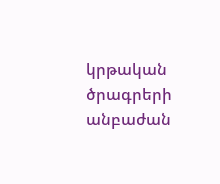կրթական ծրագրերի անբաժան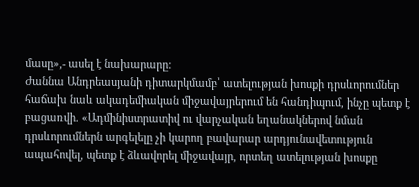մասը»,- ասել է նախարարը:
Ժաննա Անդրեասյանի դիտարկմամբ՝ ատելության խոսքի դրսևորումներ հաճախ նաև ակադեմիական միջավայրերում են հանդիպում, ինչը պետք է բացառվի. «Ադմինիստրատիվ ու վարչական եղանակներով նման դրսևորումներն արգելելը չի կարող բավարար արդյունավետություն ապահովել, պետք է ձևավորել միջավայր, որտեղ ատելության խոսքը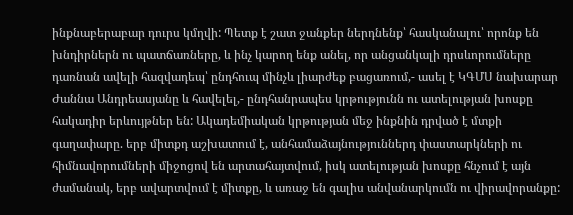ինքնաբերաբար դուրս կմղվի: Պետք է շատ ջանքեր ներդնենք՝ հասկանալու՝ որոնք են խնդիրներն ու պատճառները, և ինչ կարող ենք անել, որ անցանկալի դրսևորումները դառնան ավելի հազվադեպ՝ ընդհուպ մինչև լիարժեք բացառում,- ասել է ԿԳՄՍ նախարար Ժաննա Անդրեասյանը և հավելել,- ընդհանրապես կրթությունն ու ատելության խոսքը հակադիր երևույթներ են: Ակադեմիական կրթության մեջ ինքնին դրված է մտքի գաղափարը. երբ միտքդ աշխատում է, անհամաձայնություններդ փաստարկների ու հիմնավորումների միջոցով են արտահայտվում, իսկ ատելության խոսքը հնչում է այն ժամանակ, երբ ավարտվում է միտքը, և առաջ են գալիս անվանարկումն ու վիրավորանքը: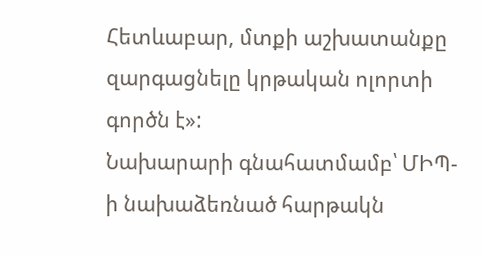Հետևաբար, մտքի աշխատանքը զարգացնելը կրթական ոլորտի գործն է»:
Նախարարի գնահատմամբ՝ ՄԻՊ-ի նախաձեռնած հարթակն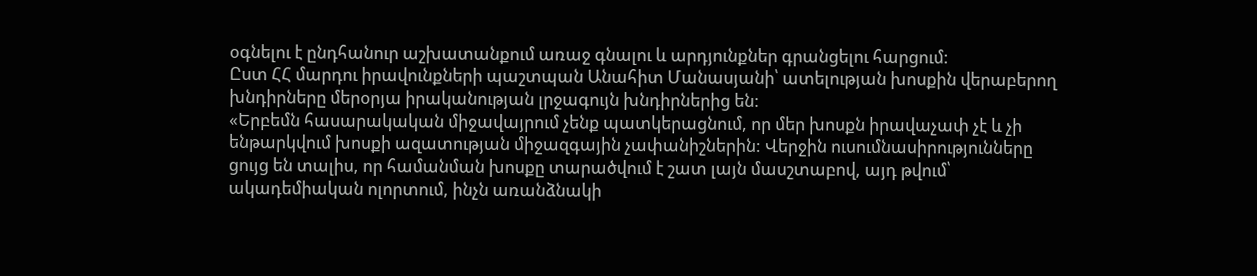օգնելու է ընդհանուր աշխատանքում առաջ գնալու և արդյունքներ գրանցելու հարցում:
Ըստ ՀՀ մարդու իրավունքների պաշտպան Անահիտ Մանասյանի՝ ատելության խոսքին վերաբերող խնդիրները մերօրյա իրականության լրջագույն խնդիրներից են:
«Երբեմն հասարակական միջավայրում չենք պատկերացնում, որ մեր խոսքն իրավաչափ չէ և չի ենթարկվում խոսքի ազատության միջազգային չափանիշներին: Վերջին ուսումնասիրությունները ցույց են տալիս, որ համանման խոսքը տարածվում է շատ լայն մասշտաբով, այդ թվում՝ ակադեմիական ոլորտում, ինչն առանձնակի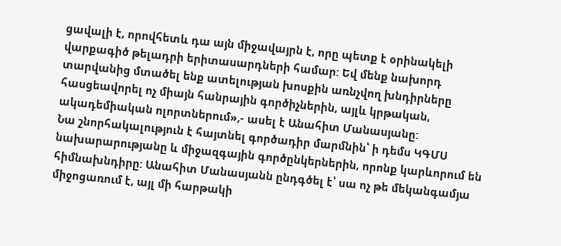ցավալի է, որովհետև դա այն միջավայրն է, որը պետք է օրինակելի վարքագիծ թելադրի երիտասարդների համար: Եվ մենք նախորդ տարվանից մտածել ենք ատելության խոսքին առնչվող խնդիրները հասցեավորել ոչ միայն հանրային գործիչներին, այլև կրթական, ակադեմիական ոլորտներում»,- ասել է Անահիտ Մանասյանը:
Նա շնորհակալություն է հայտնել գործադիր մարմնին՝ ի դեմս ԿԳՄՍ նախարարությանը և միջազգային գործընկերներին, որոնք կարևորում են հիմնախնդիրը: Անահիտ Մանասյանն ընդգծել է՝ սա ոչ թե մեկանգամյա միջոցառում է, այլ մի հարթակի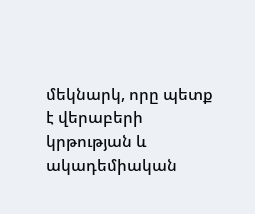մեկնարկ, որը պետք է վերաբերի կրթության և ակադեմիական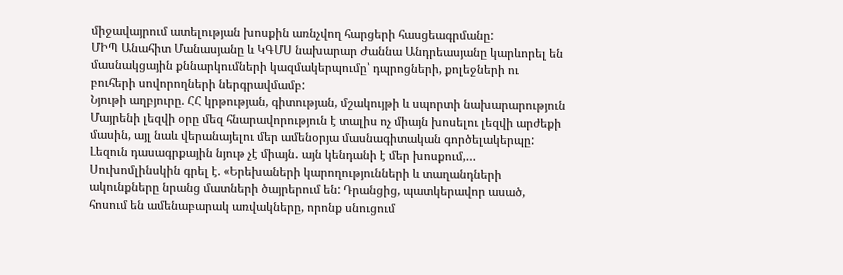միջավայրում ատելության խոսքին առնչվող հարցերի հասցեագրմանը:
ՄԻՊ Անահիտ Մանասյանը և ԿԳՄՍ նախարար Ժաննա Անդրեասյանը կարևորել են մասնակցային քննարկումների կազմակերպումը՝ դպրոցների, քոլեջների ու բուհերի սովորողների ներգրավմամբ:
Նյութի աղբյուրը. ՀՀ կրթության, գիտության, մշակույթի և սպորտի նախարարություն
Մայրենի լեզվի օրը մեզ հնարավորություն է տալիս ոչ միայն խոսելու լեզվի արժեքի մասին, այլ նաև վերանայելու մեր ամենօրյա մասնագիտական գործելակերպը: Լեզուն դասագրքային նյութ չէ միայն․ այն կենդանի է մեր խոսքում,…
Սուխոմլինսկին գրել է. «Երեխաների կարողությունների և տաղանդների ակունքները նրանց մատների ծայրերում են: Դրանցից, պատկերավոր ասած, հոսում են ամենաբարակ առվակները, որոնք սնուցում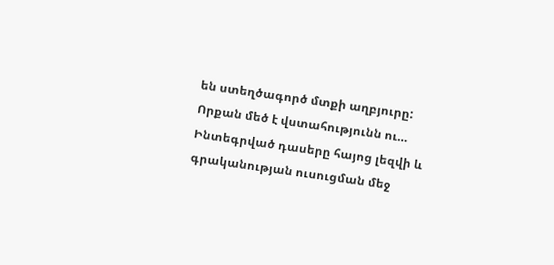են ստեղծագործ մտքի աղբյուրը: Որքան մեծ է վստահությունն ու…
Ինտեգրված դասերը հայոց լեզվի և գրականության ուսուցման մեջ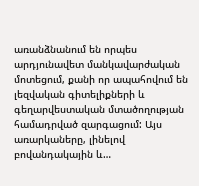առանձնանում են որպես արդյունավետ մանկավարժական մոտեցում, քանի որ ապահովում են լեզվական գիտելիքների և գեղարվեստական մտածողության համադրված զարգացում: Այս առարկաները, լինելով բովանդակային և…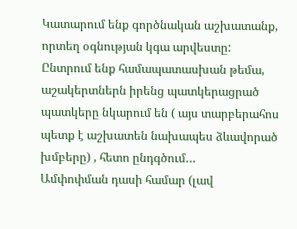Կատարում ենք գործնական աշխատանք, որտեղ օգնության կգա արվեստը: Ընտրում ենք համապատասխան թեմա, աշակերտներն իրենց պատկերացրած պատկերը նկարում են ( այս տարբերահոս պետք է աշխատեն նախապես ձևավորած խմբերը) , հետո ընդգծում…
Ամփոփման դասի համար (լավ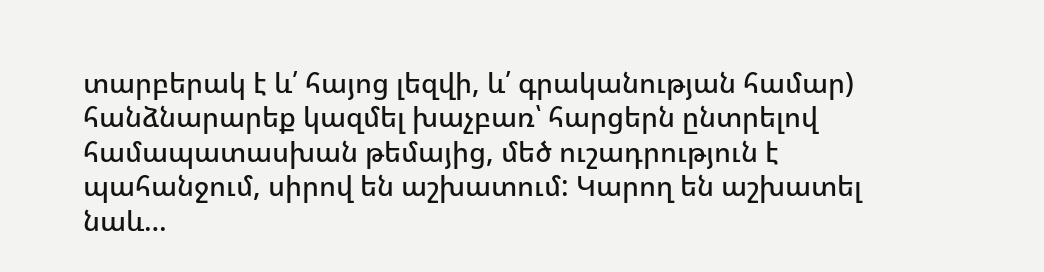տարբերակ է և՛ հայոց լեզվի, և՛ գրականության համար) հանձնարարեք կազմել խաչբառ՝ հարցերն ընտրելով համապատասխան թեմայից, մեծ ուշադրություն է պահանջում, սիրով են աշխատում: Կարող են աշխատել նաև…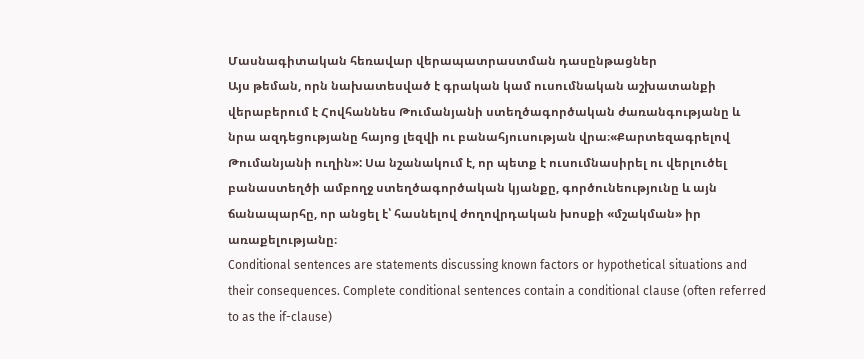Մասնագիտական հեռավար վերապատրաստման դասընթացներ
Այս թեման, որն նախատեսված է գրական կամ ուսումնական աշխատանքի վերաբերում է Հովհաննես Թումանյանի ստեղծագործական ժառանգությանը և նրա ազդեցությանը հայոց լեզվի ու բանահյուսության վրա։«Քարտեզագրելով Թումանյանի ուղին»: Սա նշանակում է, որ պետք է ուսումնասիրել ու վերլուծել բանաստեղծի ամբողջ ստեղծագործական կյանքը, գործունեությունը և այն ճանապարհը, որ անցել է՝ հասնելով ժողովրդական խոսքի «մշակման» իր առաքելությանը։
Conditional sentences are statements discussing known factors or hypothetical situations and their consequences. Complete conditional sentences contain a conditional clause (often referred to as the if-clause)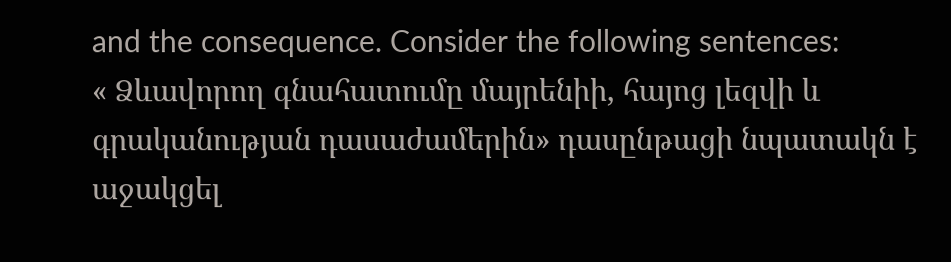and the consequence. Consider the following sentences:
« Ձևավորող գնահատումը մայրենիի, հայոց լեզվի և գրականության դասաժամերին» դասընթացի նպատակն է աջակցել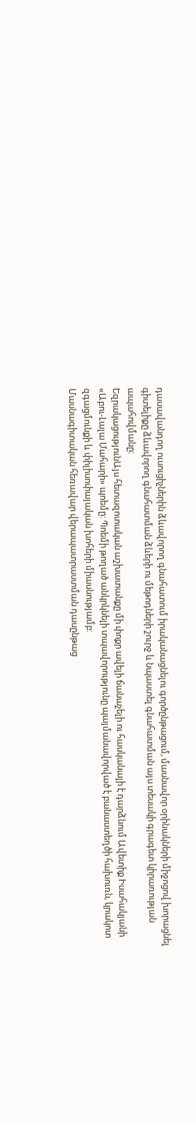դասավանդող ուսուցիչներին ձևավորող գնահատում իրականացնելու գործընթացում, մասնավոր օրինակների միջոցով խորացնել գիտելիքը ձևավորող գնահատման ձևերի ու մեթոդների շուրջ և նպաստել գնահատման այս տեսակի գրագետ կիրառության ապահովմանը։
ԵզրակացությունԱյս հետազոտական աշխատանքը մի փոքր ավելի ճանաչելի ու հասկանալի է դարձնում Ավետիք Իսահակյանի «Աբու-Լալա Մահարի» պոեմը: Պոեմի թողած անկրկնելի տպավորությունը պայմանավորված է բանաստեղծի հախուռն, կրակոտ զգացմունքի և փիլիսոփայական խոհերի միասնությամբ:
Մասնագիտական հեռավար վերապատրաստման դասընթաց